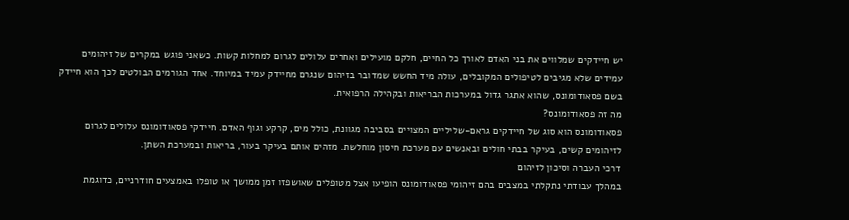יש חיידקים שמלווים את בני האדם לאורך כל החיים, חלקם מועילים ואחרים עלולים לגרום למחלות קשות. כשאני פוגש במקרים של זיהומים עמידים שלא מגיבים לטיפולים המקובלים, עולה מיד החשש שמדובר בזיהום שנגרם מחיידק עמיד במיוחד. אחד הגורמים הבולטים לכך הוא חיידק בשם פסאודומונס, שהוא אתגר גדול במערכות הבריאות ובקהילה הרפואית.
מה זה פסאודומונס?
פסאודומונס הוא סוג של חיידקים גראם-שליליים המצויים בסביבה מגוונת, כולל מים, קרקע וגוף האדם. חיידקי פסאודומונס עלולים לגרום לזיהומים קשים, בעיקר בבתי חולים ובאנשים עם מערכת חיסון מוחלשת. מזהים אותם בעיקר בעור, בריאות ובמערכת השתן.
דרכי העברה וסיכון לזיהום
במהלך עבודתי נתקלתי במצבים בהם זיהומי פסאודומונס הופיעו אצל מטופלים שאושפזו זמן ממושך או טופלו באמצעים חודרניים, כדוגמת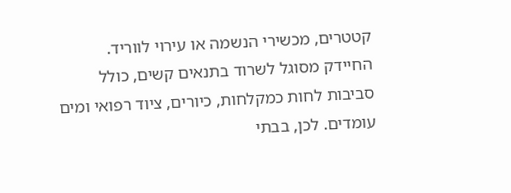קטטרים, מכשירי הנשמה או עירוי לווריד. החיידק מסוגל לשרוד בתנאים קשים, כולל סביבות לחות כמקלחות, כיורים, ציוד רפואי ומים עומדים. לכן, בבתי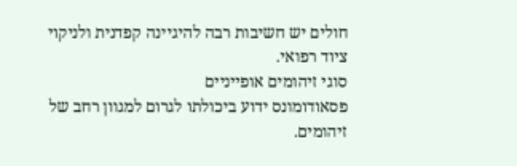חולים יש חשיבות רבה להיגיינה קפדנית ולניקוי ציוד רפואי.
סוגי זיהומים אופייניים
פסאודומונס ידוע ביכולתו לגרום למגוון רחב של זיהומים.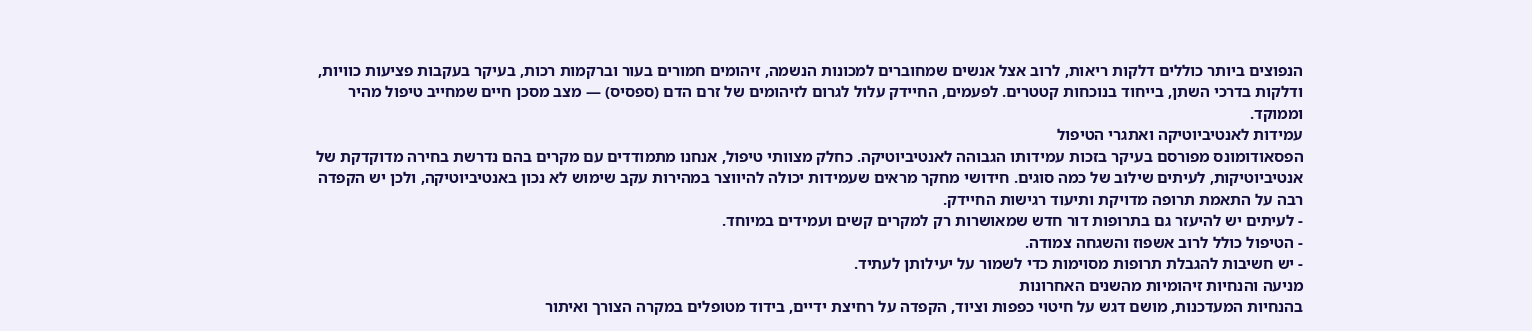הנפוצים ביותר כוללים דלקות ריאות, לרוב אצל אנשים שמחוברים למכונות הנשמה, זיהומים חמורים בעור וברקמות רכות, בעיקר בעקבות פציעות כוויות, ודלקות בדרכי השתן, בייחוד בנוכחות קטטרים. לפעמים, החיידק עלול לגרום לזיהומים של זרם הדם (ספסיס) — מצב מסכן חיים שמחייב טיפול מהיר וממוקד.
עמידות לאנטיביוטיקה ואתגרי הטיפול
הפסאודומונס מפורסם בעיקר בזכות עמידותו הגבוהה לאנטיביוטיקה. כחלק מצוותי טיפול, אנחנו מתמודדים עם מקרים בהם נדרשת בחירה מדוקדקת של אנטיביוטיקות, לעיתים שילוב של כמה סוגים. חידושי מחקר מראים שעמידות יכולה להיווצר במהירות עקב שימוש לא נכון באנטיביוטיקה, ולכן יש הקפדה רבה על התאמת תרופה מדויקת ותיעוד רגישות החיידק.
- לעיתים יש להיעזר גם בתרופות דור חדש שמאושרות רק למקרים קשים ועמידים במיוחד.
- הטיפול כולל לרוב אשפוז והשגחה צמודה.
- יש חשיבות להגבלת תרופות מסוימות כדי לשמור על יעילותן לעתיד.
מניעה והנחיות זיהומיות מהשנים האחרונות
בהנחיות המעדכנות, מושם דגש על חיטוי כפפות וציוד, הקפדה על רחיצת ידיים, בידוד מטופלים במקרה הצורך ואיתור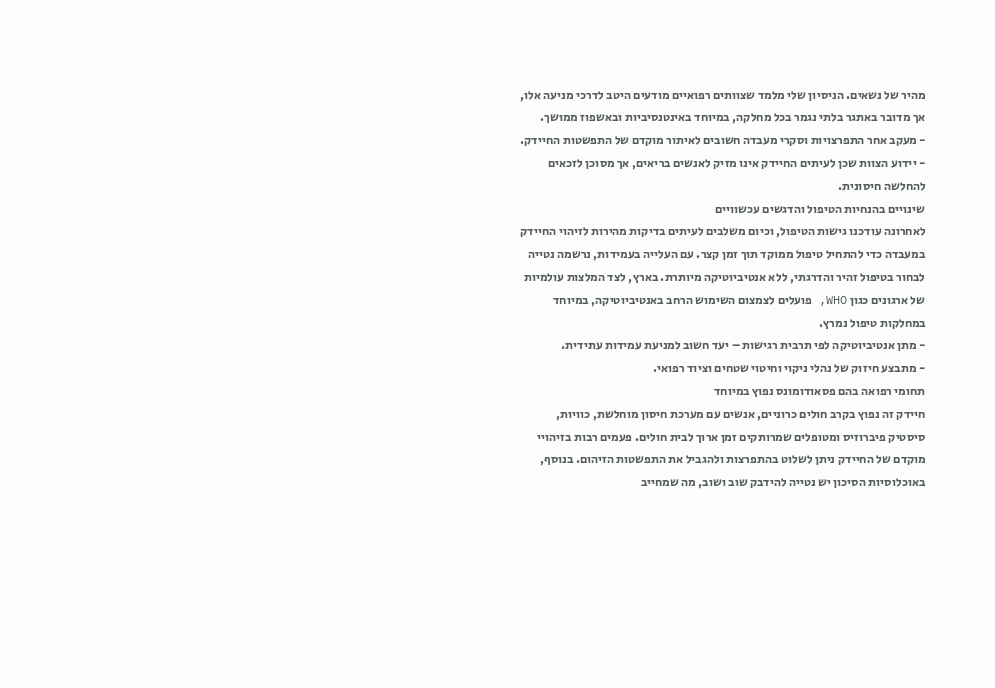מהיר של נשאים. הניסיון שלי מלמד שצוותים רפואיים מודעים היטב לדרכי מניעה אלו, אך מדובר באתגר בלתי נגמר בכל מחלקה, במיוחד באינטנסיביות ובאשפוז ממושך.
- מעקב אחר התפרצויות וסקרי מעבדה חשובים לאיתור מוקדם של התפשטות החיידק.
- יידוע הצוות שכן לעיתים החיידק אינו מזיק לאנשים בריאים, אך מסוכן לזכאים להחלשה חיסונית.
שינויים בהנחיות הטיפול והדגשים עכשוויים
לאחרונה עודכנו גישות הטיפול, וכיום משלבים לעיתים בדיקות מהירות לזיהוי החיידק במעבדה כדי להתחיל טיפול ממוקד תוך זמן קצר. עם העלייה בעמידות, נרשמה נטייה לבחור בטיפול זהיר והדרגתי, ללא אנטיביוטיקה מיותרת. בארץ, לצד המלצות עולמיות של ארגונים כגון WHO, פועלים לצמצום השימוש הרחב באנטיביוטיקה, במיוחד במחלקות טיפול נמרץ.
- מתן אנטיביוטיקה לפי תרבית רגישות – יעד חשוב למניעת עמידות עתידית.
- מתבצע חיזוק של נהלי ניקוי וחיטוי שטחים וציוד רפואי.
תחומי רפואה בהם פסאודומונס נפוץ במיוחד
חיידק זה נפוץ בקרב חולים כרוניים, אנשים עם מערכת חיסון מוחלשת, כוויות, סיסטיק פיברוזיס ומטופלים שמרותקים זמן ארוך לבית חולים. פעמים רבות בזיהויי מוקדם של החיידק ניתן לשלוט בהתפרצות ולהגביל את התפשטות הזיהום. בנוסף, באוכלוסיות הסיכון יש נטייה להידבק שוב ושוב, מה שמחייב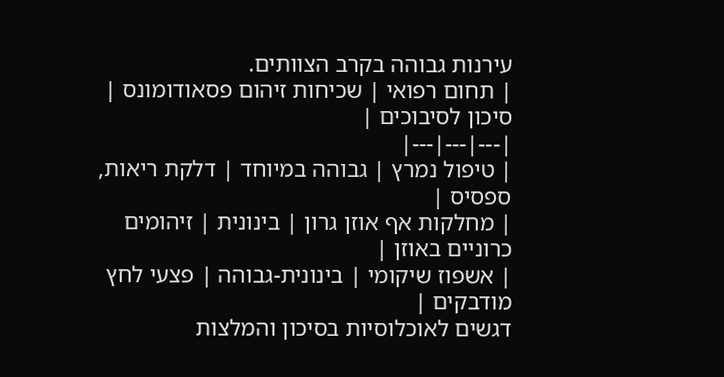עירנות גבוהה בקרב הצוותים.
| תחום רפואי | שכיחות זיהום פסאודומונס | סיכון לסיבוכים |
|---|---|---|
| טיפול נמרץ | גבוהה במיוחד | דלקת ריאות, ספסיס |
| מחלקות אף אוזן גרון | בינונית | זיהומים כרוניים באוזן |
| אשפוז שיקומי | בינונית-גבוהה | פצעי לחץ מודבקים |
דגשים לאוכלוסיות בסיכון והמלצות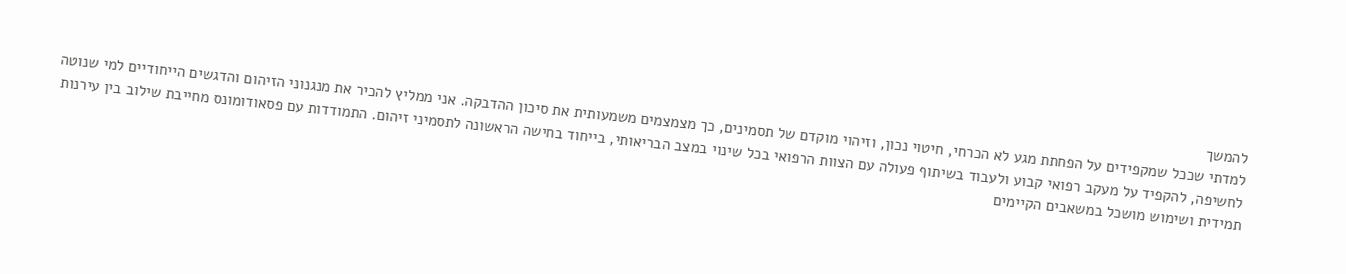להמשך
למדתי שככל שמקפידים על הפחתת מגע לא הכרחי, חיטוי נכון, וזיהוי מוקדם של תסמינים, כך מצמצמים משמעותית את סיכון ההדבקה. אני ממליץ להכיר את מנגנוני הזיהום והדגשים הייחודיים למי שנוטה לחשיפה, להקפיד על מעקב רפואי קבוע ולעבוד בשיתוף פעולה עם הצוות הרפואי בכל שינוי במצב הבריאותי, בייחוד בחישה הראשונה לתסמיני זיהום. התמודדות עם פסאודומונס מחייבת שילוב בין עירנות תמידית ושימוש מושכל במשאבים הקיימים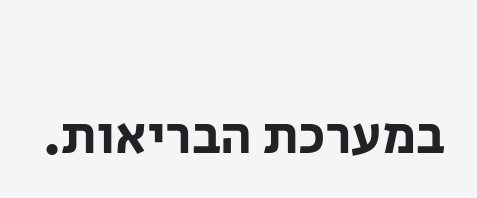במערכת הבריאות.